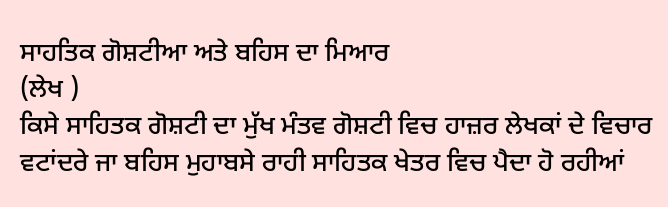ਸਾਹਤਿਕ ਗੋਸ਼ਟੀਆ ਅਤੇ ਬਹਿਸ ਦਾ ਮਿਆਰ
(ਲੇਖ )
ਕਿਸੇ ਸਾਹਿਤਕ ਗੋਸ਼ਟੀ ਦਾ ਮੁੱਖ ਮੰਤਵ ਗੋਸ਼ਟੀ ਵਿਚ ਹਾਜ਼ਰ ਲੇਖਕਾਂ ਦੇ ਵਿਚਾਰ ਵਟਾਂਦਰੇ ਜਾ ਬਹਿਸ ਮੁਹਾਬਸੇ ਰਾਹੀ ਸਾਹਿਤਕ ਖੇਤਰ ਵਿਚ ਪੈਦਾ ਹੋ ਰਹੀਆਂ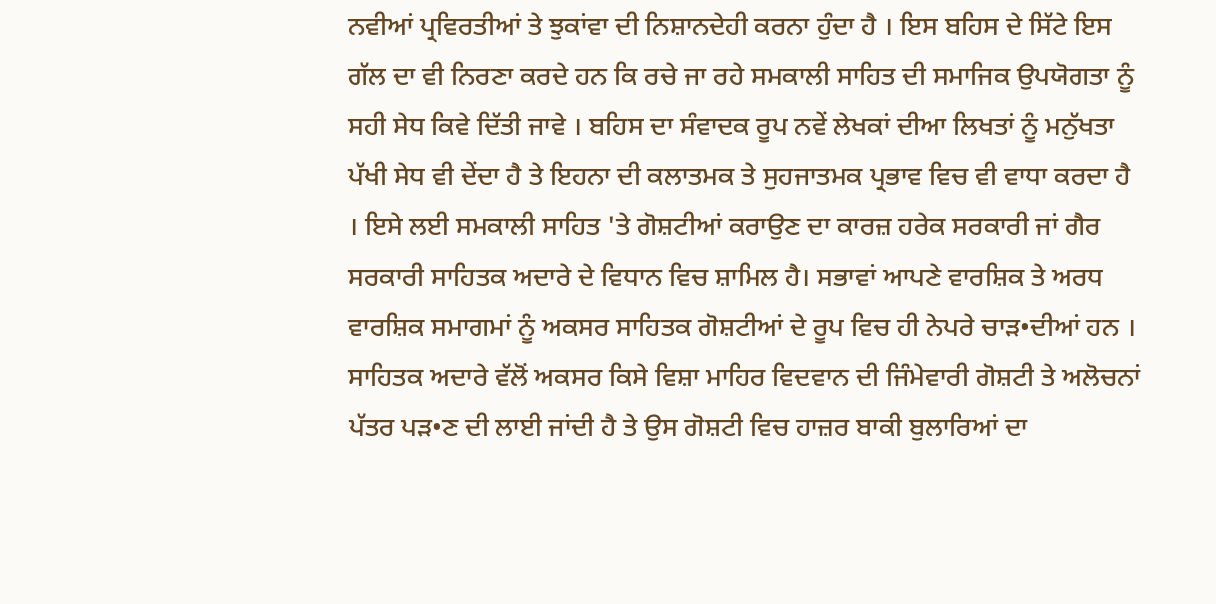ਨਵੀਆਂ ਪ੍ਰਵਿਰਤੀਆਂ ਤੇ ਝੁਕਾਂਵਾ ਦੀ ਨਿਸ਼ਾਨਦੇਹੀ ਕਰਨਾ ਹੁੰਦਾ ਹੈ । ਇਸ ਬਹਿਸ ਦੇ ਸਿੱਟੇ ਇਸ ਗੱਲ ਦਾ ਵੀ ਨਿਰਣਾ ਕਰਦੇ ਹਨ ਕਿ ਰਚੇ ਜਾ ਰਹੇ ਸਮਕਾਲੀ ਸਾਹਿਤ ਦੀ ਸਮਾਜਿਕ ਉਪਯੋਗਤਾ ਨੂੰ ਸਹੀ ਸੇਧ ਕਿਵੇ ਦਿੱਤੀ ਜਾਵੇ । ਬਹਿਸ ਦਾ ਸੰਵਾਦਕ ਰੂਪ ਨਵੇਂ ਲੇਖਕਾਂ ਦੀਆ ਲਿਖਤਾਂ ਨੂੰ ਮਨੁੱਖਤਾ ਪੱਖੀ ਸੇਧ ਵੀ ਦੇਂਦਾ ਹੈ ਤੇ ਇਹਨਾ ਦੀ ਕਲਾਤਮਕ ਤੇ ਸੁਹਜਾਤਮਕ ਪ੍ਰਭਾਵ ਵਿਚ ਵੀ ਵਾਧਾ ਕਰਦਾ ਹੈ । ਇਸੇ ਲਈ ਸਮਕਾਲੀ ਸਾਹਿਤ 'ਤੇ ਗੋਸ਼ਟੀਆਂ ਕਰਾਉਣ ਦਾ ਕਾਰਜ਼ ਹਰੇਕ ਸਰਕਾਰੀ ਜਾਂ ਗੈਰ ਸਰਕਾਰੀ ਸਾਹਿਤਕ ਅਦਾਰੇ ਦੇ ਵਿਧਾਨ ਵਿਚ ਸ਼ਾਮਿਲ ਹੈ। ਸਭਾਵਾਂ ਆਪਣੇ ਵਾਰਸ਼ਿਕ ਤੇ ਅਰਧ ਵਾਰਸ਼ਿਕ ਸਮਾਗਮਾਂ ਨੂੰ ਅਕਸਰ ਸਾਹਿਤਕ ਗੋਸ਼ਟੀਆਂ ਦੇ ਰੂਪ ਵਿਚ ਹੀ ਨੇਪਰੇ ਚਾੜ•ਦੀਆਂ ਹਨ । ਸਾਹਿਤਕ ਅਦਾਰੇ ਵੱਲੋਂ ਅਕਸਰ ਕਿਸੇ ਵਿਸ਼ਾ ਮਾਹਿਰ ਵਿਦਵਾਨ ਦੀ ਜਿੰਮੇਵਾਰੀ ਗੋਸ਼ਟੀ ਤੇ ਅਲੋਚਨਾਂ ਪੱਤਰ ਪੜ•ਣ ਦੀ ਲਾਈ ਜਾਂਦੀ ਹੈ ਤੇ ਉਸ ਗੋਸ਼ਟੀ ਵਿਚ ਹਾਜ਼ਰ ਬਾਕੀ ਬੁਲਾਰਿਆਂ ਦਾ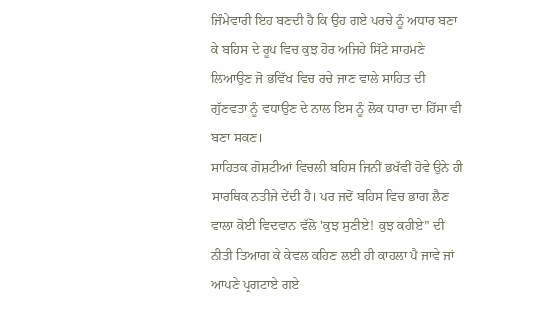ਜਿੰਮੇਵਾਰੀ ਇਹ ਬਣਦੀ ਹੈ ਕਿ ਉਹ ਗਏ ਪਰਚੇ ਨੂੰ ਅਧਾਰ ਬਣਾ ਕੇ ਬਹਿਸ ਦੇ ਰੂਪ ਵਿਚ ਕੁਝ ਹੋਰ ਅਜਿਹੇ ਸਿੱਟੇ ਸਾਹਮਣੇ ਲਿਆਉਣ ਜੋ ਭਵਿੱਖ ਵਿਚ ਰਚੇ ਜਾਣ ਵਾਲੇ ਸਾਹਿਤ ਦੀ ਗੁੱਣਵਤਾ ਨੂੰ ਵਧਾਉਣ ਦੇ ਨਾਲ ਇਸ ਨੂੰ ਲੋਕ ਧਾਰਾ ਦਾ ਹਿੱਸਾ ਵੀ ਬਣਾ ਸਕਣ।
ਸਾਹਿਤਕ ਗੋਸ਼ਟੀਆਂ ਵਿਚਲੀ ਬਹਿਸ ਜਿਨੀਂ ਭਖੱਵੀਂ ਹੋਵੇ ਉਨੇ ਹੀ ਸਾਰਥਿਕ ਨਤੀਜੇ ਦੇਂਦੀ ਹੈ। ਪਰ ਜਦੋਂ ਬਹਿਸ ਵਿਚ ਭਾਗ ਲੈਣ ਵਾਲਾ ਕੋਈ ਵਿਦਵਾਨ ਵੱਲੋ 'ਕੁਝ ਸੁਣੀਏ! ਕੁਝ ਕਹੀਏ” ਦੀ ਨੀਤੀ ਤਿਆਗ ਕੇ ਕੇਵਲ ਕਹਿਣ ਲਈ ਹੀ ਕਾਹਲਾ ਪੈ ਜਾਵੇ ਜਾਂ ਆਪਣੇ ਪ੍ਰਗਟਾਏ ਗਏ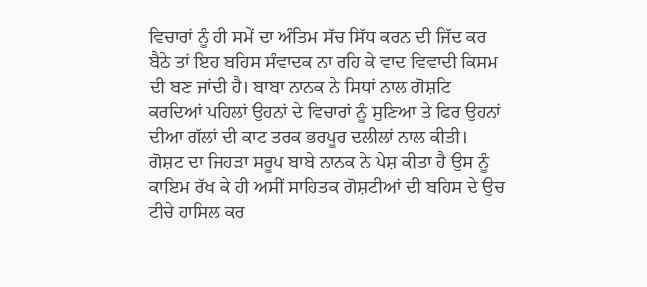ਵਿਚਾਰਾਂ ਨੂੰ ਹੀ ਸਮੇਂ ਦਾ ਅੰਤਿਮ ਸੱਚ ਸਿੱਧ ਕਰਨ ਦੀ ਜਿੱਦ ਕਰ ਬੈਠੇ ਤਾਂ ਇਹ ਬਹਿਸ ਸੰਵਾਦਕ ਨਾ ਰਹਿ ਕੇ ਵਾਦ ਵਿਵਾਦੀ ਕਿਸਮ ਦੀ ਬਣ ਜਾਂਦੀ ਹੈ। ਬਾਬਾ ਨਾਨਕ ਨੇ ਸਿਧਾਂ ਨਾਲ ਗੋਸ਼ਟਿ ਕਰਦਿਆਂ ਪਹਿਲਾਂ ਉਹਨਾਂ ਦੇ ਵਿਚਾਰਾਂ ਨੂੰ ਸੁਣਿਆ ਤੇ ਫਿਰ ਉਹਨਾਂ ਦੀਆ ਗੱਲਾਂ ਦੀ ਕਾਟ ਤਰਕ ਭਰਪੂਰ ਦਲੀਲਾਂ ਨਾਲ ਕੀਤੀ। ਗੋਸ਼ਟ ਦਾ ਜਿਹੜਾ ਸਰੂਪ ਬਾਬੇ ਨਾਨਕ ਨੇ ਪੇਸ਼ ਕੀਤਾ ਹੈ ਉਸ ਨੂੰ ਕਾਇਮ ਰੱਖ ਕੇ ਹੀ ਅਸੀਂ ਸਾਹਿਤਕ ਗੋਸ਼ਟੀਆਂ ਦੀ ਬਹਿਸ ਦੇ ਉਚ ਟੀਚੇ ਹਾਸਿਲ ਕਰ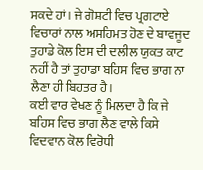ਸਕਦੇ ਹਾਂ। ਜੇ ਗੋਸ਼ਟੀ ਵਿਚ ਪ੍ਰਗਟਾਏ ਵਿਚਾਰਾਂ ਨਾਲ ਅਸਹਿਮਤ ਹੋਣ ਦੇ ਬਾਵਜੂਦ ਤੁਹਾਡੇ ਕੋਲ ਇਸ ਦੀ ਦਲੀਲ ਯੁਕਤ ਕਾਟ ਨਹੀਂ ਹੈ ਤਾਂ ਤੁਹਾਡਾ ਬਹਿਸ ਵਿਚ ਭਾਗ ਨਾ ਲੈਣਾ ਹੀ ਬਿਹਤਰ ਹੈ।
ਕਈ ਵਾਰ ਵੇਖਣ ਨੂੰ ਮਿਲਦਾ ਹੈ ਕਿ ਜੇ ਬਹਿਸ ਵਿਚ ਭਾਗ ਲੈਣ ਵਾਲੇ ਕਿਸੇ ਵਿਦਵਾਨ ਕੋਲ ਵਿਰੋਧੀ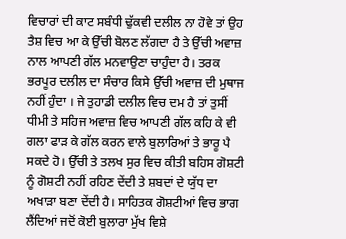ਵਿਚਾਰਾਂ ਦੀ ਕਾਟ ਸਬੰਧੀ ਢੁੱਕਵੀ ਦਲੀਲ ਨਾ ਹੋਵੇ ਤਾਂ ਉਹ ਤੈਸ਼ ਵਿਚ ਆ ਕੇ ਉੱਚੀ ਬੋਲਣ ਲੱਗਦਾ ਹੈ ਤੇ ਉੱਚੀ ਅਵਾਜ਼ ਨਾਲ ਆਪਣੀ ਗੱਲ ਮਨਵਾਉਣਾ ਚਾਹੁੰਦਾ ਹੈ। ਤਰਕ ਭਰਪੂਰ ਦਲੀਲ ਦਾ ਸੰਚਾਰ ਕਿਸੇ ਉੱਚੀ ਅਵਾਜ਼ ਦੀ ਮੁਥਾਜ ਨਹੀਂ ਹੁੰਦਾ । ਜੇ ਤੁਹਾਡੀ ਦਲੀਲ ਵਿਚ ਦਮ ਹੈ ਤਾਂ ਤੁਸੀਂ ਧੀਮੀ ਤੇ ਸਹਿਜ ਅਵਾਜ਼ ਵਿਚ ਆਪਣੀ ਗੱਲ ਕਹਿ ਕੇ ਵੀ ਗਲਾ ਫਾੜ ਕੇ ਗੱਲ ਕਰਨ ਵਾਲੇ ਬੁਲਾਰਿਆਂ ਤੇ ਭਾਰੂ ਪੈ ਸਕਦੇ ਹੋ। ਉੱਚੀ ਤੇ ਤਲਖ ਸੁਰ ਵਿਚ ਕੀਤੀ ਬਹਿਸ ਗੋਸ਼ਟੀ ਨੂੰ ਗੋਸ਼ਟੀ ਨਹੀਂ ਰਹਿਣ ਦੇਂਦੀ ਤੇ ਸ਼ਬਦਾਂ ਦੇ ਯੁੱਧ ਦਾ ਅਖਾੜਾ ਬਣਾ ਦੇਂਦੀ ਹੈ। ਸਾਹਿਤਕ ਗੋਸ਼ਟੀਆਂ ਵਿਚ ਭਾਗ ਲੈਂਦਿਆਂ ਜਦੋਂ ਕੋਈ ਬੁਲਾਰਾ ਮੁੱਖ ਵਿਸ਼ੇ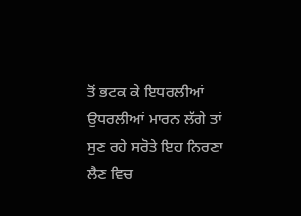ਤੋਂ ਭਟਕ ਕੇ ਇਧਰਲੀਆਂ ਉਧਰਲੀਆਂ ਮਾਰਨ ਲੱਗੇ ਤਾਂ ਸੁਣ ਰਹੇ ਸਰੋਤੇ ਇਹ ਨਿਰਣਾ ਲੈਣ ਵਿਚ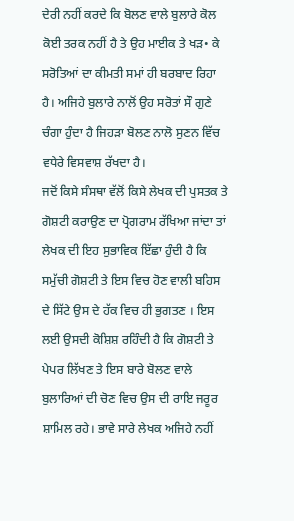ਦੇਰੀ ਨਹੀਂ ਕਰਦੇ ਕਿ ਬੋਲਣ ਵਾਲੇ ਬੁਲਾਰੇ ਕੋਲ ਕੋਈ ਤਰਕ ਨਹੀਂ ਹੈ ਤੇ ਉਹ ਮਾਈਕ ਤੇ ਖੜ• ਕੇ ਸਰੋਤਿਆਂ ਦਾ ਕੀਮਤੀ ਸਮਾਂ ਹੀ ਬਰਬਾਦ ਰਿਹਾ ਹੈ। ਅਜਿਹੇ ਬੁਲਾਰੇ ਨਾਲੋਂ ਉਹ ਸਰੋਤਾਂ ਸੌ ਗੁਣੇ ਚੰਗਾ ਹੁੰਦਾ ਹੈ ਜਿਹੜਾ ਬੋਲਣ ਨਾਲੋ ਸੁਣਨ ਵਿੱਚ ਵਧੇਰੇ ਵਿਸਵਾਸ਼ ਰੱਖਦਾ ਹੈ।
ਜਦੋਂ ਕਿਸੇ ਸੰਸਥਾ ਵੱਲੋਂ ਕਿਸੇ ਲੇਖਕ ਦੀ ਪੁਸਤਕ ਤੇ ਗੋਸ਼ਟੀ ਕਰਾਉਣ ਦਾ ਪ੍ਰੋਗਰਾਮ ਰੱਖਿਆ ਜਾਂਦਾ ਤਾਂ ਲੇਖਕ ਦੀ ਇਹ ਸੁਭਾਵਿਕ ਇੱਛਾ ਹੁੰਦੀ ਹੈ ਕਿ ਸਮੁੱਚੀ ਗੋਸ਼ਟੀ ਤੇ ਇਸ ਵਿਚ ਹੋਣ ਵਾਲੀ ਬਹਿਸ ਦੇ ਸਿੱਟੇ ਉਸ ਦੇ ਹੱਕ ਵਿਚ ਹੀ ਭੁਗਤਣ । ਇਸ ਲਈ ਉਸਦੀ ਕੋਸ਼ਿਸ਼ ਰਹਿੰਦੀ ਹੈ ਕਿ ਗੋਸ਼ਟੀ ਤੇ ਪੇਪਰ ਲਿੱਖਣ ਤੇ ਇਸ ਬਾਰੇ ਬੋਲਣ ਵਾਲੇ ਬੁਲਾਰਿਆਂ ਦੀ ਚੋਣ ਵਿਚ ਉਸ ਦੀ ਰਾਇ ਜਰੂਰ ਸ਼ਾਮਿਲ ਰਹੇ। ਭਾਵੇ ਸਾਰੇ ਲੇਖਕ ਅਜਿਹੇ ਨਹੀਂ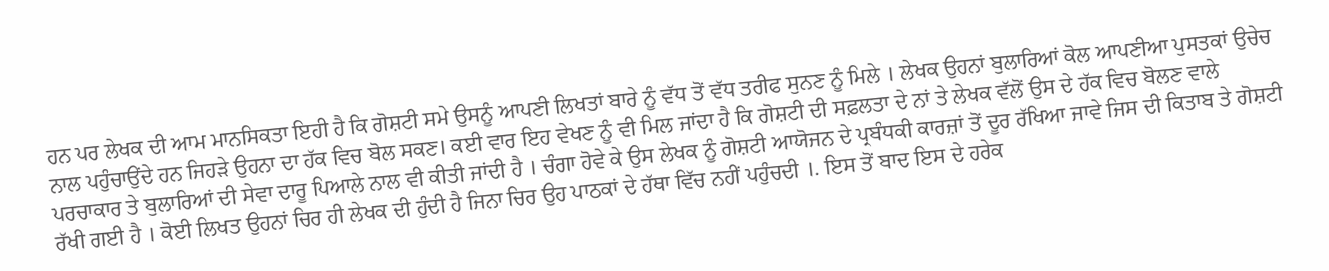ਹਨ ਪਰ ਲੇਖਕ ਦੀ ਆਮ ਮਾਨਸਿਕਤਾ ਇਹੀ ਹੈ ਕਿ ਗੋਸ਼ਟੀ ਸਮੇ ਉਸਨੂੰ ਆਪਣੀ ਲਿਖਤਾਂ ਬਾਰੇ ਨੂੰ ਵੱਧ ਤੋਂ ਵੱਧ ਤਰੀਫ ਸੁਨਣ ਨੂੰ ਮਿਲੇ । ਲੇਖਕ ਉਹਨਾਂ ਬੁਲਾਰਿਆਂ ਕੋਲ ਆਪਣੀਆ ਪੁਸਤਕਾਂ ਉਚੇਚ ਨਾਲ ਪਹੁੰਚਾਉਂਦੇ ਹਨ ਜਿਹੜੇ ਉਹਨਾ ਦਾ ਹੱਕ ਵਿਚ ਬੋਲ ਸਕਣ। ਕਈ ਵਾਰ ਇਹ ਵੇਖਣ ਨੂੰ ਵੀ ਮਿਲ ਜਾਂਦਾ ਹੈ ਕਿ ਗੋਸ਼ਟੀ ਦੀ ਸਫ਼ਲਤਾ ਦੇ ਨਾਂ ਤੇ ਲੇਖਕ ਵੱਲੋਂ ਉਸ ਦੇ ਹੱਕ ਵਿਚ ਬੋਲਣ ਵਾਲੇ ਪਰਚਾਕਾਰ ਤੇ ਬੁਲਾਰਿਆਂ ਦੀ ਸੇਵਾ ਦਾਰੂ ਪਿਆਲੇ ਨਾਲ ਵੀ ਕੀਤੀ ਜਾਂਦੀ ਹੈ । ਚੰਗਾ ਹੋਵੇ ਕੇ ਉਸ ਲੇਖਕ ਨੂੰ ਗੋਸ਼ਟੀ ਆਯੋਜਨ ਦੇ ਪ੍ਰਬੰਧਕੀ ਕਾਰਜ਼ਾਂ ਤੋਂ ਦੂਰ ਰੱਖਿਆ ਜਾਵੇ ਜਿਸ ਦੀ ਕਿਤਾਬ ਤੇ ਗੋਸ਼ਟੀ ਰੱਖੀ ਗਈ ਹੈ । ਕੋਈ ਲਿਖਤ ਉਹਨਾਂ ਚਿਰ ਹੀ ਲੇਖਕ ਦੀ ਹੁੰਦੀ ਹੈ ਜਿਨਾ ਚਿਰ ਉਹ ਪਾਠਕਾਂ ਦੇ ਹੱਥਾ ਵਿੱਚ ਨਹੀਂ ਪਹੁੰਚਦੀ ।. ਇਸ ਤੋਂ ਬਾਦ ਇਸ ਦੇ ਹਰੇਕ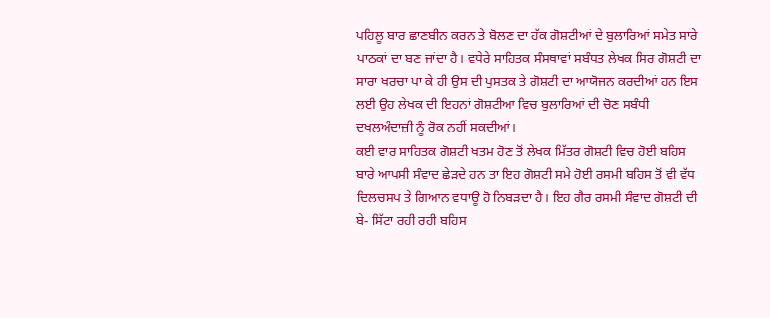ਪਹਿਲੂ ਬਾਰ ਛਾਣਬੀਨ ਕਰਨ ਤੇ ਬੋਲਣ ਦਾ ਹੱਕ ਗੋਸ਼ਟੀਆਂ ਦੇ ਬੁਲਾਰਿਆਂ ਸਮੇਤ ਸਾਰੇ ਪਾਠਕਾਂ ਦਾ ਬਣ ਜਾਂਦਾ ਹੈ। ਵਧੇਰੇ ਸਾਹਿਤਕ ਸੰਸਥਾਵਾਂ ਸਬੰਧਤ ਲੇਖਕ ਸਿਰ ਗੋਸ਼ਟੀ ਦਾ ਸਾਰਾ ਖਰਚਾ ਪਾ ਕੇ ਹੀ ਉਸ ਦੀ ਪੁਸਤਕ ਤੇ ਗੋਸ਼ਟੀ ਦਾ ਆਯੋਜਨ ਕਰਦੀਆਂ ਹਨ ਇਸ ਲਈ ਉਹ ਲੇਖਕ ਦੀ ਇਹਨਾਂ ਗੋਸ਼ਟੀਆ ਵਿਚ ਬੁਲਾਰਿਆਂ ਦੀ ਚੋਣ ਸਬੰਧੀ ਦਖਲਅੰਦਾਜ਼ੀ ਨੂੰ ਰੋਕ ਨਹੀਂ ਸਕਦੀਆਂ।
ਕਈ ਵਾਰ ਸਾਹਿਤਕ ਗੋਸ਼ਟੀ ਖਤਮ ਹੋਣ ਤੋਂ ਲੇਖਕ ਮਿੱਤਰ ਗੋਸ਼ਟੀ ਵਿਚ ਹੋਈ ਬਹਿਸ ਬਾਰੇ ਆਪਸੀ ਸੰਵਾਦ ਛੇੜਦੇ ਹਨ ਤਾ ਇਹ ਗੋਸ਼ਟੀ ਸਮੇ ਹੋਈ ਰਸਮੀ ਬਹਿਸ ਤੋਂ ਵੀ ਵੱਧ ਦਿਲਚਸਪ ਤੇ ਗਿਆਨ ਵਧਾਊ ਹੋ ਨਿਬੜਦਾ ਹੈ। ਇਹ ਗੈਰ ਰਸਮੀ ਸੰਵਾਦ ਗੋਸ਼ਟੀ ਦੀ ਬੇ- ਸਿੱਟਾ ਰਹੀ ਰਹੀ ਬਹਿਸ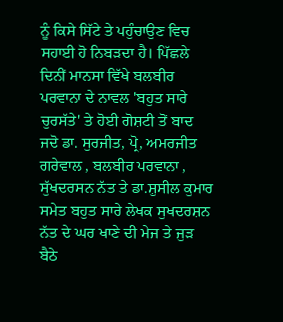ਨੂੰ ਕਿਸੇ ਸਿੱਟੇ ਤੇ ਪਹੁੰਚਾਉਣ ਵਿਚ ਸਹਾਈ ਹੋ ਨਿਬੜਦਾ ਹੈ। ਪਿੱਛਲੇ ਦਿਨੀਂ ਮਾਨਸਾ ਵਿੱਖੇ ਬਲਬੀਰ ਪਰਵਾਨਾ ਦੇ ਨਾਵਲ 'ਬਹੁਤ ਸਾਰੇ ਚੁਰਸੱਤੇ' ਤੇ ਹੋਈ ਗੋਸ਼ਟੀ ਤੋਂ ਬਾਦ ਜਦੋ ਡਾ. ਸੁਰਜੀਤ, ਪ੍ਰੋ, ਅਮਰਜੀਤ ਗਰੇਵਾਲ , ਬਲਬੀਰ ਪਰਵਾਨਾ , ਸੁੱਖਦਰਸਨ ਨੱਤ ਤੇ ਡਾ.ਸ਼ੁਸੀਲ ਕੁਮਾਰ ਸਮੇਤ ਬਹੁਤ ਸਾਰੇ ਲੇਖਕ ਸੁਖਦਰਸ਼ਨ ਨੱਤ ਦੇ ਘਰ ਖਾਣੇ ਦੀ ਮੇਜ ਤੇ ਜੁੜ ਬੈਠੇ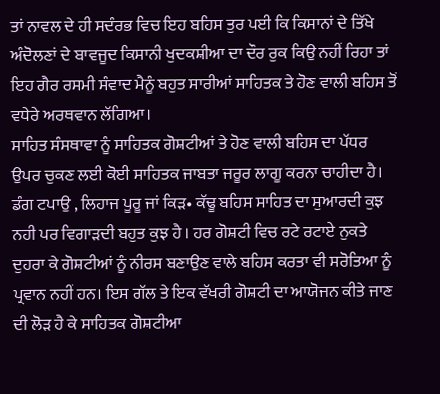ਤਾਂ ਨਾਵਲ ਦੇ ਹੀ ਸਦੰਰਭ ਵਿਚ ਇਹ ਬਹਿਸ ਤੁਰ ਪਈ ਕਿ ਕਿਸਾਨਾਂ ਦੇ ਤਿੱਖੇ ਅੰਦੋਲਣਾਂ ਦੇ ਬਾਵਜੂਦ ਕਿਸਾਨੀ ਖੁਦਕਸ਼ੀਆ ਦਾ ਦੌਰ ਰੁਕ ਕਿਉ ਨਹੀਂ ਰਿਹਾ ਤਾਂ ਇਹ ਗੈਰ ਰਸਮੀ ਸੰਵਾਦ ਮੈਨੂੰ ਬਹੁਤ ਸਾਰੀਆਂ ਸਾਹਿਤਕ ਤੇ ਹੋਣ ਵਾਲੀ ਬਹਿਸ ਤੋਂ ਵਧੇਰੇ ਅਰਥਵਾਨ ਲੱਗਿਆ।
ਸਾਹਿਤ ਸੰਸਥਾਵਾ ਨੂੰ ਸਾਹਿਤਕ ਗੋਸ਼ਟੀਆਂ ਤੇ ਹੋਣ ਵਾਲੀ ਬਹਿਸ ਦਾ ਪੱਧਰ ਉਪਰ ਚੁਕਣ ਲਈ ਕੋਈ ਸਾਹਿਤਕ ਜਾਬਤਾ ਜਰੂਰ ਲਾਗੂ ਕਰਨਾ ਚਾਹੀਦਾ ਹੈ। ਡੰਗ ਟਪਾਉ , ਲਿਹਾਜ ਪੂਰੂ ਜਾਂ ਕਿੜ• ਕੱਢੂ ਬਹਿਸ ਸਾਹਿਤ ਦਾ ਸੁਆਰਦੀ ਕੁਝ ਨਹੀ ਪਰ ਵਿਗਾੜਦੀ ਬਹੁਤ ਕੁਝ ਹੈ । ਹਰ ਗੋਸ਼ਟੀ ਵਿਚ ਰਟੇ ਰਟਾਏ ਨੁਕਤੇ ਦੁਹਰਾ ਕੇ ਗੋਸ਼ਟੀਆਂ ਨੂੰ ਨੀਰਸ ਬਣਾਉਣ ਵਾਲੇ ਬਹਿਸ ਕਰਤਾ ਵੀ ਸਰੋਤਿਆ ਨੂੰ ਪ੍ਰਵਾਨ ਨਹੀਂ ਹਨ। ਇਸ ਗੱਲ ਤੇ ਇਕ ਵੱਖਰੀ ਗੋਸ਼ਟੀ ਦਾ ਆਯੋਜਨ ਕੀਤੇ ਜਾਣ ਦੀ ਲੋੜ ਹੈ ਕੇ ਸਾਹਿਤਕ ਗੋਸ਼ਟੀਆ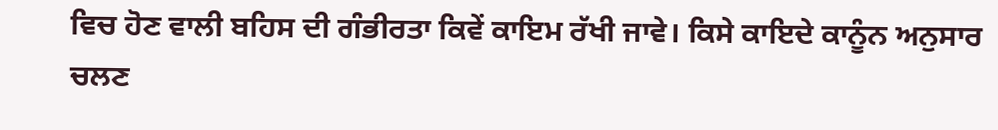ਵਿਚ ਹੋਣ ਵਾਲੀ ਬਹਿਸ ਦੀ ਗੰਭੀਰਤਾ ਕਿਵੇਂ ਕਾਇਮ ਰੱਖੀ ਜਾਵੇ। ਕਿਸੇ ਕਾਇਦੇ ਕਾਨੂੰਨ ਅਨੁਸਾਰ ਚਲਣ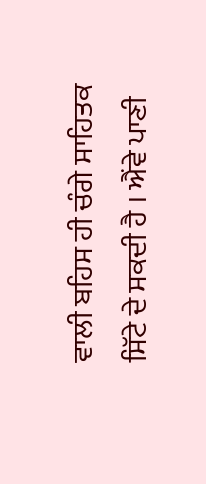ਵਾਲੀ ਬਹਿਸ ਹੀ ਚੰਗੇ ਸਾਹਿਤਕ ਸਿੱਟੇ ਦੇ ਸਕਦੀ ਹੈ । ਐਂਵੇ ਪਾਣੀ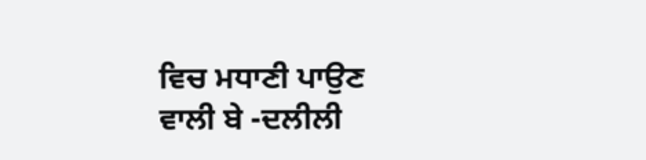ਵਿਚ ਮਧਾਣੀ ਪਾਉਣ ਵਾਲੀ ਬੇ -ਦਲੀਲੀ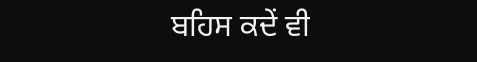ਬਹਿਸ ਕਦੇਂ ਵੀ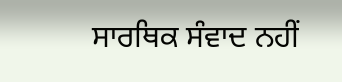ਸਾਰਥਿਕ ਸੰਵਾਦ ਨਹੀਂ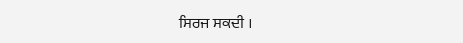ਸਿਰਜ ਸਕਦੀ ।